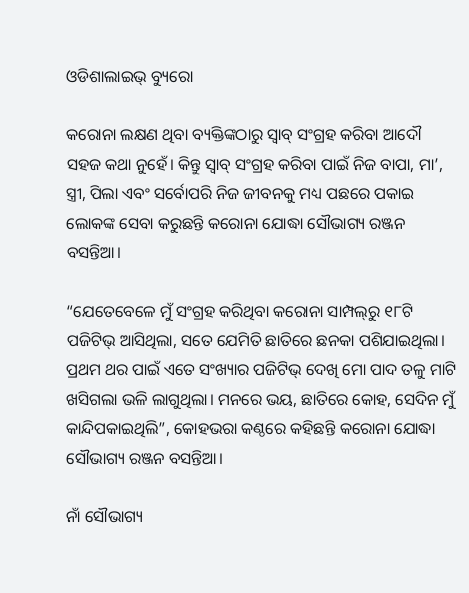ଓଡିଶାଲାଇଭ୍ ବ୍ୟୁରୋ

କରୋନା ଲକ୍ଷଣ ଥିବା ବ୍ୟକ୍ତିଙ୍କଠାରୁ ସ୍ଵାବ୍ ସଂଗ୍ରହ କରିବା ଆଦୌ ସହଜ କଥା ନୁହେଁ। କିନ୍ତୁ ସ୍ଵାବ୍ ସଂଗ୍ରହ କରିବା ପାଇଁ ନିଜ ବାପା, ମା’, ସ୍ତ୍ରୀ, ପିଲା ଏବଂ ସର୍ବୋପରି ନିଜ ଜୀବନକୁ ମଧ୍ୟ ପଛରେ ପକାଇ ଲୋକଙ୍କ ସେବା କରୁଛନ୍ତି କରୋନା ଯୋଦ୍ଧା ସୌଭାଗ୍ୟ ରଞ୍ଜନ ବସନ୍ତିଆ।

“ଯେତେବେଳେ ମୁଁ ସଂଗ୍ରହ କରିଥିବା କରୋନା ସାମ୍ପଲ୍‌ରୁ ୧୮ଟି ପଜିଟିଭ୍ ଆସିଥିଲା, ସତେ ଯେମିତି ଛାତିରେ ଛନକା ପଶିଯାଇଥିଲା। ପ୍ରଥମ ଥର ପାଇଁ ଏତେ ସଂଖ୍ୟାର ପଜିଟିଭ୍ ଦେଖି ମୋ ପାଦ ତଳୁ ମାଟି ଖସିଗଲା ଭଳି ଲାଗୁଥିଲା। ମନରେ ଭୟ, ଛାତିରେ କୋହ, ସେଦିନ ମୁଁ କାନ୍ଦିପକାଇଥିଲି”, କୋହଭରା କଣ୍ଠରେ କହିଛନ୍ତି କରୋନା ଯୋଦ୍ଧା ସୌଭାଗ୍ୟ ରଞ୍ଜନ ବସନ୍ତିଆ।

ନାଁ ସୌଭାଗ୍ୟ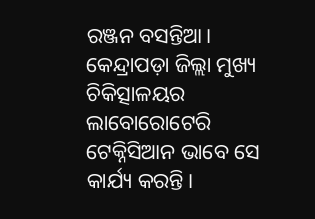ରଞ୍ଜନ ବସନ୍ତିଆ। କେନ୍ଦ୍ରାପଡ଼ା ଜିଲ୍ଲା ମୁଖ୍ୟ ଚିକିତ୍ସାଳୟର ଲାବୋରୋଟେରି ଟେକ୍ନିସିଆନ ଭାବେ ସେ କାର୍ଯ୍ୟ କରନ୍ତି।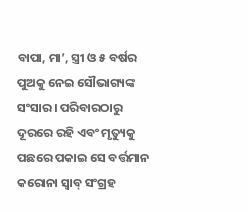ବାପା, ମା’, ସ୍ତ୍ରୀ ଓ ୫ ବର୍ଷର ପୁଅକୁ ନେଇ ସୌଭାଗ୍ୟଙ୍କ ସଂସାର। ପରିବାରଠାରୁ ଦୂରରେ ରହି ଏବଂ ମୃତ୍ୟୁକୁ ପଛରେ ପକାଇ ସେ ବର୍ତ୍ତମାନ କରୋନା ସ୍ଵାବ୍ ସଂଗ୍ରହ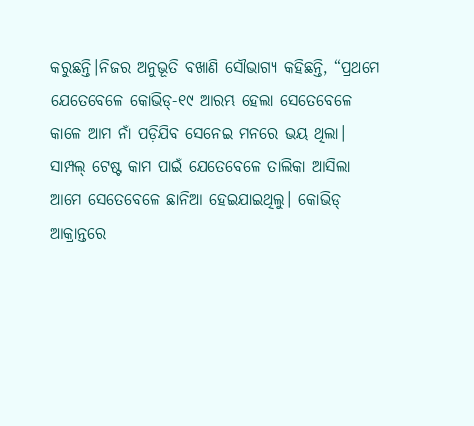କରୁଛନ୍ତି।ନିଜର ଅନୁଭୂତି ବଖାଣି ସୌଭାଗ୍ୟ କହିଛନ୍ତି, “ପ୍ରଥମେ ଯେତେବେଳେ କୋଭିଡ୍-୧୯ ଆରମ୍ଭ ହେଲା ସେତେବେଳେ କାଳେ ଆମ ନାଁ ପଡ଼ିଯିବ ସେନେଇ ମନରେ ଭୟ ଥିଲା। ସାମ୍ପଲ୍ ଟେଷ୍ଟ କାମ ପାଇଁ ଯେତେବେଳେ ତାଲିକା ଆସିଲା ଆମେ ସେତେବେଳେ ଛାନିଆ ହେଇଯାଇଥିଲୁ। କୋଭିଡ୍ ଆକ୍ରାନ୍ତରେ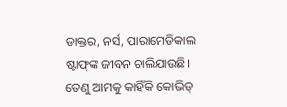ଡାକ୍ତର, ନର୍ସ, ପାରାମେଡିକାଲ ଷ୍ଟାଫ୍‌ଙ୍କ ଜୀବନ ଚାଲିଯାଉଛି। ତେଣୁ ଆମକୁ କାହିଁକି କୋଭିଡ୍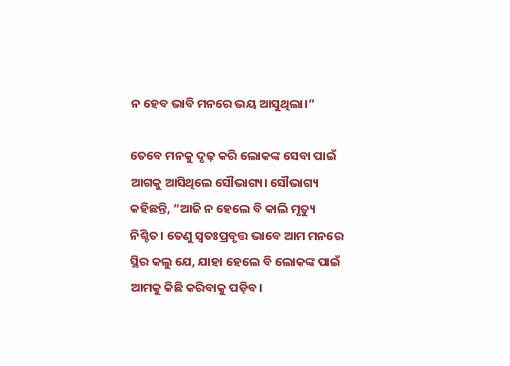ନ ହେବ ଭାବି ମନରେ ଭୟ ଆସୁଥିଲା।”

ତେବେ ମନକୁ ଦୃଢ଼ କରି ଲୋକଙ୍କ ସେବା ପାଇଁ ଆଗକୁ ଆସିଥିଲେ ସୌଭାଗ୍ୟ। ସୌଭାଗ୍ୟ କହିଛନ୍ତି, “ଆଜି ନ ହେଲେ ବି କାଲି ମୃତ୍ୟୁ ନିଶ୍ଚିତ। ତେଣୁ ସ୍ଵତଃପ୍ରବୃତ୍ତ ଭାବେ ଆମ ମନରେ ସ୍ଥିର କଲୁ ଯେ, ଯାହା ହେଲେ ବି ଲୋକଙ୍କ ପାଇଁ ଆମକୁ କିଛି କରିବାକୁ ପଡ଼ିବ।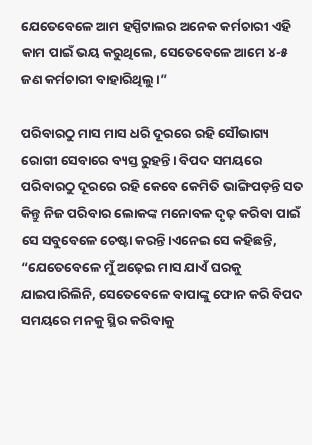ଯେତେବେଳେ ଆମ ହସ୍ପିଟାଲର ଅନେକ କର୍ମଚାରୀ ଏହି କାମ ପାଇଁ ଭୟ କରୁଥିଲେ, ସେତେବେଳେ ଆମେ ୪-୫ ଜଣ କର୍ମଚାରୀ ବାହାରିଥିଲୁ।”

ପରିବାରଠୁ ମାସ ମାସ ଧରି ଦୂରରେ ରହି ସୌଭାଗ୍ୟ ରୋଗୀ ସେବାରେ ବ୍ୟସ୍ତ ରୁହନ୍ତି। ବିପଦ ସମୟରେ ପରିବାରଠୁ ଦୂରରେ ରହି କେବେ କେମିତି ଭାଙ୍ଗିପଡ଼ନ୍ତି ସତ କିନ୍ତୁ ନିଜ ପରିବାର ଲୋକଙ୍କ ମନୋବଳ ଦୃଢ଼ କରିବା ପାଇଁ ସେ ସବୁବେଳେ ଚେଷ୍ଟା କରନ୍ତି।ଏନେଇ ସେ କହିଛନ୍ତି, “ଯେତେବେଳେ ମୁଁ ଅଢ଼େଇ ମାସ ଯାଏଁ ଘରକୁ ଯାଇପାରିଲିନି, ସେତେବେଳେ ବାପାଙ୍କୁ ଫୋନ କରି ବିପଦ ସମୟରେ ମନକୁ ସ୍ଥିର କରିବାକୁ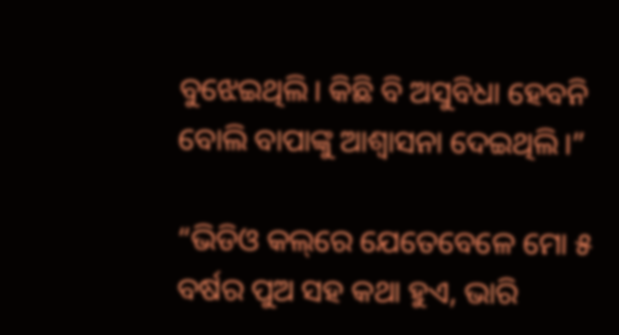ବୁଝେଇଥିଲି। କିଛି ବି ଅସୁବିଧା ହେବନି ବୋଲି ବାପାଙ୍କୁ ଆଶ୍ୱାସନା ଦେଇଥିଲି।”

“ଭିଡିଓ କଲ୍‌ରେ ଯେତେବେଳେ ମୋ ୫ ବର୍ଷର ପୁଅ ସହ କଥା ହୁଏ, ଭାରି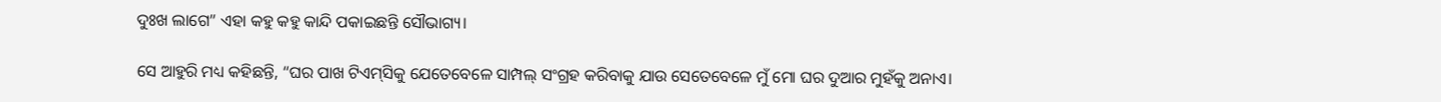ଦୁଃଖ ଲାଗେ” ଏହା କହୁ କହୁ କାନ୍ଦି ପକାଇଛନ୍ତି ସୌଭାଗ୍ୟ।

ସେ ଆହୁରି ମଧ୍ୟ କହିଛନ୍ତି, “ଘର ପାଖ ଟିଏମ୍‌ସିକୁ ଯେତେବେଳେ ସାମ୍ପଲ୍ ସଂଗ୍ରହ କରିବାକୁ ଯାଉ ସେତେବେଳେ ମୁଁ ମୋ ଘର ଦୁଆର ମୁହଁକୁ ଅନାଏ।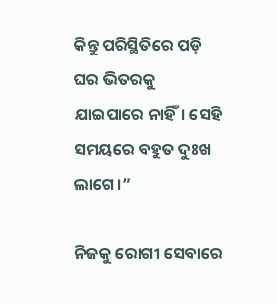କିନ୍ତୁ ପରିସ୍ଥିତିରେ ପଡ଼ି ଘର ଭିତରକୁ ଯାଇପାରେ ନାହିଁ। ସେହି ସମୟରେ ବହୁତ ଦୁଃଖ ଲାଗେ।”

ନିଜକୁ ରୋଗୀ ସେବାରେ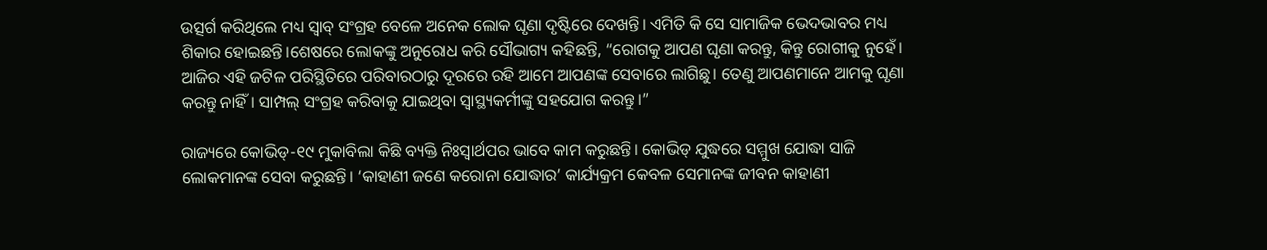ଉତ୍ସର୍ଗ କରିଥିଲେ ମଧ୍ୟ ସ୍ଵାବ୍ ସଂଗ୍ରହ ବେଳେ ଅନେକ ଲୋକ ଘୃଣା ଦୃଷ୍ଟିରେ ଦେଖନ୍ତି। ଏମିତି କି ସେ ସାମାଜିକ ଭେଦଭାବର ମଧ୍ୟ ଶିକାର ହୋଇଛନ୍ତି।ଶେଷରେ ଲୋକଙ୍କୁ ଅନୁରୋଧ କରି ସୌଭାଗ୍ୟ କହିଛନ୍ତି, “ରୋଗକୁ ଆପଣ ଘୃଣା କରନ୍ତୁ, କିନ୍ତୁ ରୋଗୀକୁ ନୁହେଁ। ଆଜିର ଏହି ଜଟିଳ ପରିସ୍ଥିତିରେ ପରିବାରଠାରୁ ଦୂରରେ ରହି ଆମେ ଆପଣଙ୍କ ସେବାରେ ଲାଗିଛୁ। ତେଣୁ ଆପଣମାନେ ଆମକୁ ଘୃଣା କରନ୍ତୁ ନାହିଁ। ସାମ୍ପଲ୍ ସଂଗ୍ରହ କରିବାକୁ ଯାଇଥିବା ସ୍ୱାସ୍ଥ୍ୟକର୍ମୀଙ୍କୁ ସହଯୋଗ କରନ୍ତୁ।”

ରାଜ୍ୟରେ କୋଭିଡ୍-୧୯ ମୁକାବିଲା କିଛି ବ୍ୟକ୍ତି ନିଃସ୍ୱାର୍ଥପର ଭାବେ କାମ କରୁଛନ୍ତି। କୋଭିଡ୍ ଯୁଦ୍ଧରେ ସମ୍ମୁଖ ଯୋଦ୍ଧା ସାଜି ଲୋକମାନଙ୍କ ସେବା କରୁଛନ୍ତି। ‘କାହାଣୀ ଜଣେ କରୋନା ଯୋଦ୍ଧାର’ କାର୍ଯ୍ୟକ୍ରମ କେବଳ ସେମାନଙ୍କ ଜୀବନ କାହାଣୀ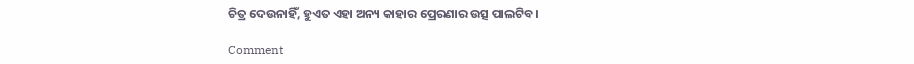ଚିତ୍ର ଦେଉନାହିଁ, ହୁଏତ ଏହା ଅନ୍ୟ କାହାର ପ୍ରେରଣାର ଉତ୍ସ ପାଲଟିବ।

Comment